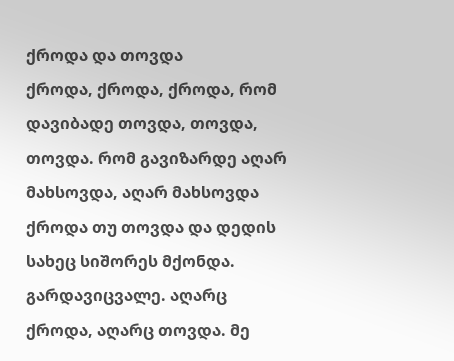ქროდა და თოვდა
ქროდა, ქროდა, ქროდა, რომ დავიბადე თოვდა, თოვდა, თოვდა. რომ გავიზარდე აღარ მახსოვდა, აღარ მახსოვდა ქროდა თუ თოვდა და დედის სახეც სიშორეს მქონდა. გარდავიცვალე. აღარც ქროდა, აღარც თოვდა. მე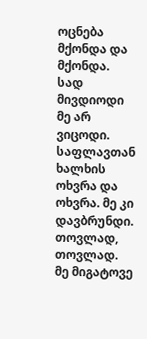ოცნება მქონდა და მქონდა. სად მივდიოდი მე არ ვიცოდი. საფლავთან ხალხის ოხვრა და ოხვრა. მე კი დავბრუნდი. თოვლად, თოვლად. მე მიგატოვე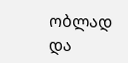ობლად და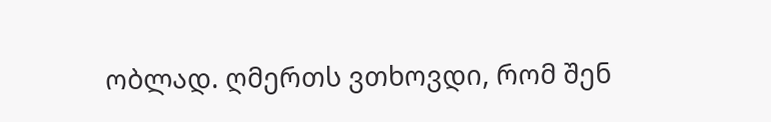ობლად. ღმერთს ვთხოვდი, რომ შენ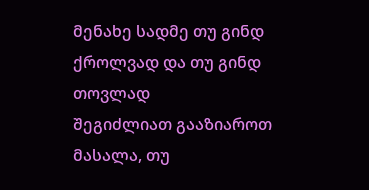მენახე სადმე თუ გინდ ქროლვად და თუ გინდ თოვლად
შეგიძლიათ გააზიაროთ მასალა, თუ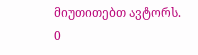მიუთითებთ ავტორს.
0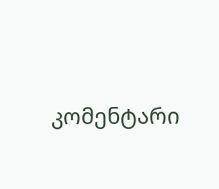კომენტარი